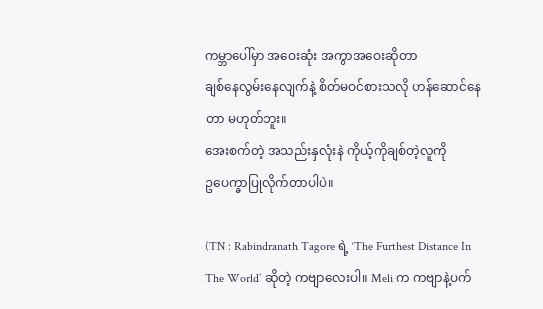ကမ္ဘာပေါ်မှာ အဝေးဆုံး အကွာအဝေးဆိုတာ
ချစ်နေလွမ်းနေလျက်နဲ့ စိတ်မဝင်စားသလို ဟန်ဆောင်နေတာ မဟုတ်ဘူး။
အေးစက်တဲ့ အသည်းနှလုံးနဲ ကိုယ့်ကိုချစ်တဲ့လူကို
ဥပေက္ခာပြုလိုက်တာပါပဲ။

(TN : Rabindranath Tagore ရဲ့ ‘The Furthest Distance In The World’ ဆိုတဲ့ ကဗျာလေးပါ။ Meli က ကဗျာနဲ့ပက်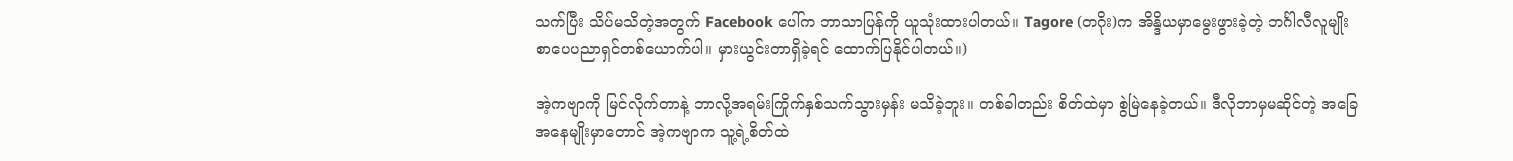သက်ပြီး သိပ်မသိတဲ့အတွက် Facebook ပေါ်က ဘာသာပြန်ကို ယူသုံးထားပါတယ်။ Tagore (တဂိုး)က အိန္ဒိယမှာမွေးဖွားခဲ့တဲ့ ဘင်္ဂါလီလူမျိုး စာပေပညာရှင်တစ်ယောက်ပါ။ မှားယွင်းတာရှိခဲ့ရင် ထောက်ပြနိုင်ပါတယ်။)

အဲ့ကဗျာကို မြင်လိုက်တာနဲ့ ဘာလို့အရမ်းကြိုက်နှစ်သက်သွားမှန်း မသိခဲ့ဘူး။ တစ်ခါတည်း စိတ်ထဲမှာ စွဲမြဲနေခဲ့တယ်။ ဒီလိုဘာမှမဆိုင်တဲ့ အခြေအနေမျိုးမှာတောင် အဲ့ကဗျာက သူ့ရဲ့စိတ်ထဲ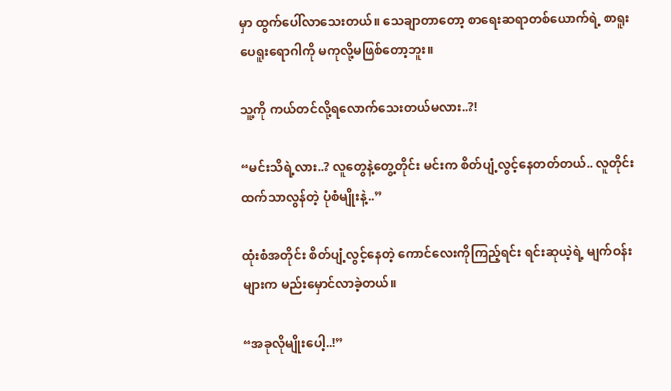မှာ ထွက်ပေါ်လာသေးတယ်။ သေချာတာတော့ စာရေးဆရာတစ်ယောက်ရဲ့ စာရူးပေရူးရောဂါကို မကုလို့မဖြစ်တော့ဘူး။

သူ့ကို ကယ်တင်လို့ရလောက်သေးတယ်မလား..?!

“မင်းသိရဲ့လား..? လူတွေနဲ့တွေ့တိုင်း မင်းက စိတ်ပျံ့လွင့်နေတတ်တယ်.. လူတိုင်းထက်သာလွန်တဲ့ ပုံစံမျိုးနဲ့..”

ထုံးစံအတိုင်း စိတ်ပျံ့လွင့်နေတဲ့ ကောင်လေးကိုကြည့်ရင်း ရင်းဆုယဲ့ရဲ့ မျက်ဝန်းများက မည်းမှောင်လာခဲ့တယ်။

“အခုလိုမျိုးပေါ့..!”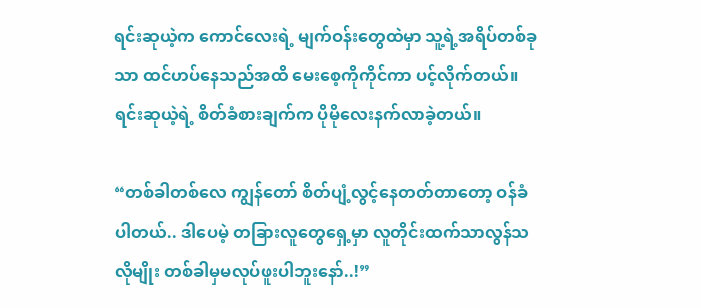ရင်းဆုယဲ့က ကောင်လေးရဲ့ မျက်ဝန်းတွေထဲမှာ သူ့ရဲ့အရိပ်တစ်ခုသာ ထင်ဟပ်နေသည်အထိ မေးစေ့ကိုကိုင်ကာ ပင့်လိုက်တယ်။ ရင်းဆုယဲ့ရဲ့ စိတ်ခံစားချက်က ပိုမိုလေးနက်လာခဲ့တယ်။

“တစ်ခါတစ်လေ ကျွန်တော် စိတ်ပျံ့လွင့်နေတတ်တာတော့ ဝန်ခံပါတယ်.. ဒါပေမဲ့ တခြားလူတွေရှေ့မှာ လူတိုင်းထက်သာလွန်သလိုမျိုး တစ်ခါမှမလုပ်ဖူးပါဘူးနော်..!”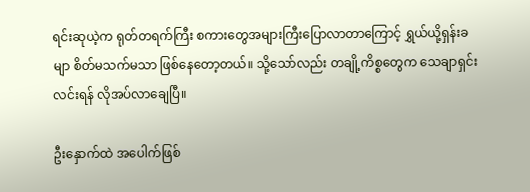ရင်းဆုယဲ့က ရုတ်တရက်ကြီး စကားတွေအများကြီးပြောလာတာကြောင့် ရွှယ်ယို့ရှန်းခမျာ စိတ်မသက်မသာ ဖြစ်နေတော့တယ်။ သို့သော်လည်း တချို့ကိစ္စတွေက သေချာရှင်းလင်းရန် လိုအပ်လာချေပြီ။

ဦးနှောက်ထဲ အပေါက်ဖြစ်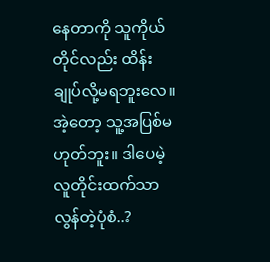နေတာကို သူကိုယ်တိုင်လည်း ထိန်းချုပ်လို့မရဘူးလေ။ အဲ့တော့ သူ့အပြစ်မဟုတ်ဘူး။ ဒါပေမဲ့ လူတိုင်းထက်သာလွန်တဲ့ပုံစံ..?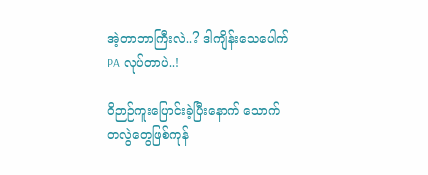အဲ့တာဘာကြီးလဲ..? ဒါကျိန်းသေပေါက် PA လုပ်တာပဲ..!

ဝိဉာဉ်ကူးပြောင်းခဲ့ပြီးနောက် သောက်တလွဲတွေဖြစ်ကုန်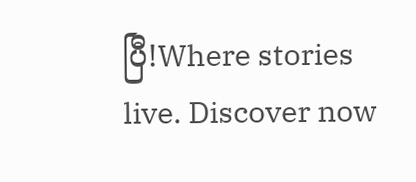ပြီ!Where stories live. Discover now